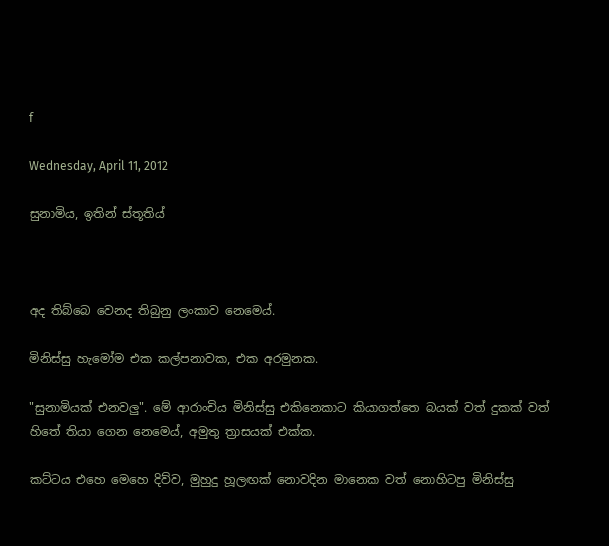f

Wednesday, April 11, 2012

සුනාමිය, ඉතින් ස්තූතිය්



අද තිබ්බෙ වෙනද තිබුනු ලංකාව නෙමෙය්.

මිනිස්සු හැමෝම එක කල්පනාවක, එක අරමුනක.

"සුනාමියක් එනවලු". මේ ආරාංචිය මිනිස්සු එකිනෙකාට කියාගත්තෙ බයක් වත් දුකක් වත් හිතේ තියා ගෙන නෙමෙය්, අමුතු ත්‍රාසයක් එක්ක.

කට්ටය එහෙ මෙහෙ දිව්ව, මුහුදු හූලඟක් නොවදින මානෙක වත් නොහිටපු මිනිස්සු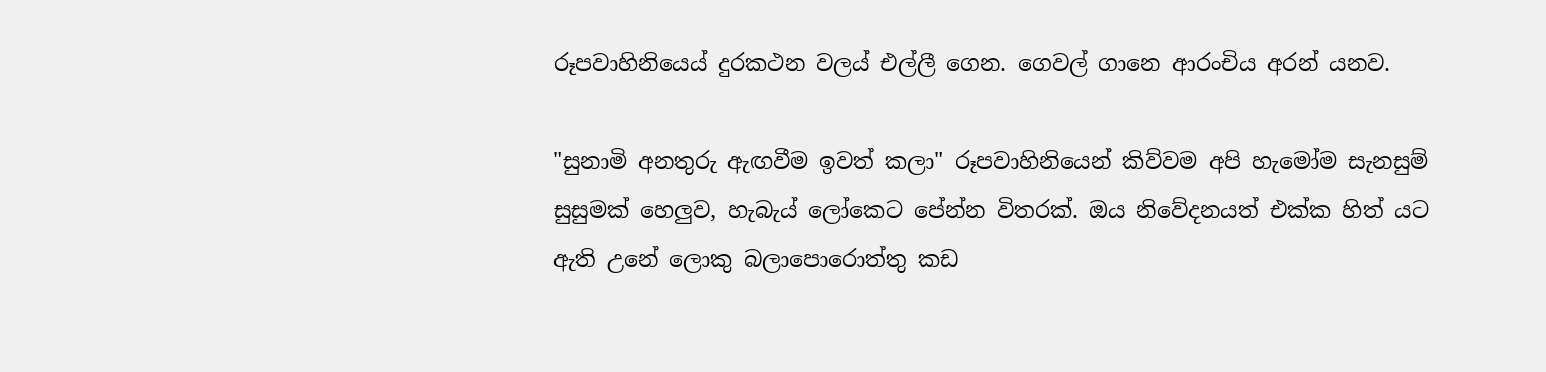රූපවාහිනියෙය් දුරකථන වලය් එල්ලී ගෙන. ගෙවල් ගානෙ ආරංචිය අරන් යනව.

"සුනාමි අනතුරු ඇඟවීම ඉවත් කලා" රූපවාහිනියෙන් කිව්වම අපි හැමෝම සැනසුම් සුසුමක් හෙලුව, හැබැය් ලෝකෙට පේන්න විතරක්. ඔය නිවේදනයත් එක්ක හිත් යට ඇති උනේ ලොකු බලාපොරොත්තු කඩ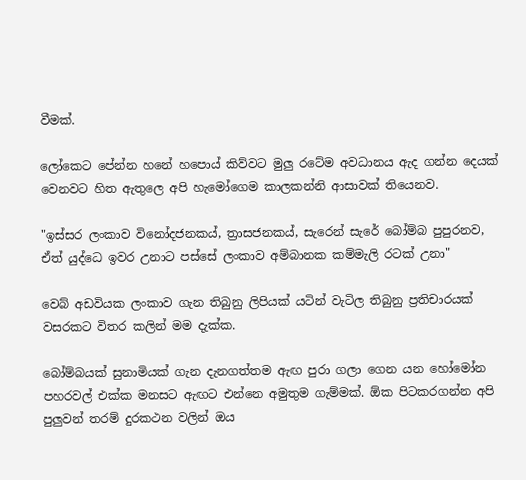වීමක්.

ලෝකෙට පේන්න හනේ හපොය් කිව්වට මුලු රටේම අවධානය ඇද ගන්න දෙයක් වෙනවට හිත ඇතුලෙ අපි හැමෝගෙම කාලකන්නි ආසාවක් තියෙනව.

"ඉස්සර ලංකාව විනෝදජනකය්, ත්‍රාසජනකය්, සැරෙන් සැරේ බෝම්බ පුපුරනව, ඒත් යුද්ධෙ ඉවර උනාට පස්සේ ලංකාව අම්බානක කම්මැලි රටක් උනා"

වෙබ් අඩවියක ලංකාව ගැන තිබුනු ලිපියක් යටින් වැටිල තිබුනු ප්‍රතිචාරයක් වසරකට විතර කලින් මම දැක්ක.

බෝම්බයක් සුනාමියක් ගැන දැනගත්තම ඇඟ පුරා ගලා ගෙන යන හෝමෝන පහරවල් එක්ක මනසට ඇඟට එන්නෙ අමුතුම ගැම්මක්. ඕක පිටකරගන්න අපි පුලුවන් තරම් දුරකථන වලින් ඔය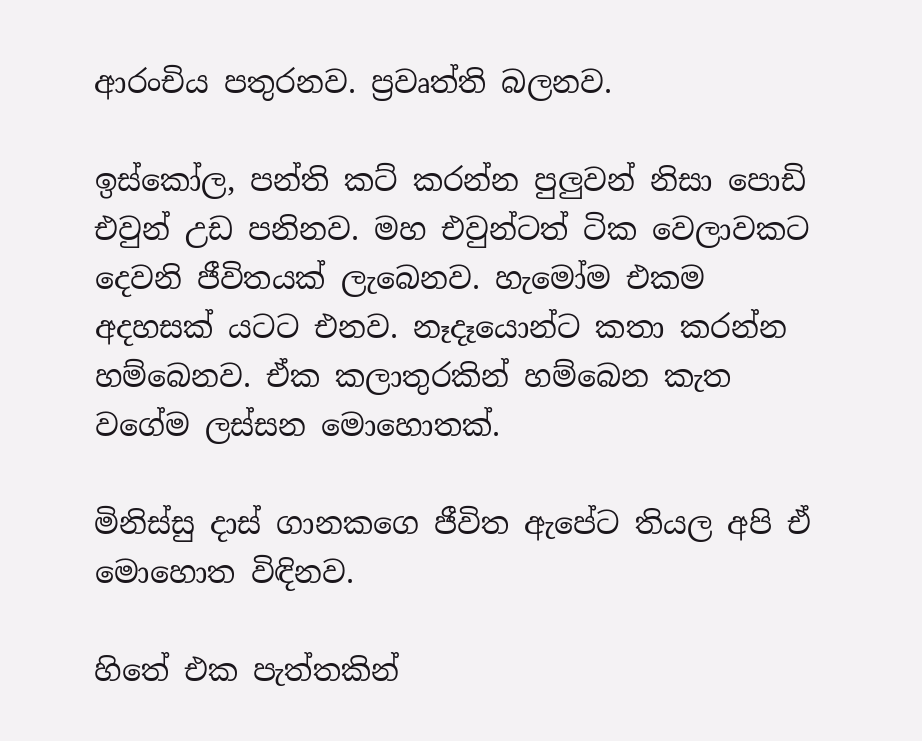ආරංචිය පතුරනව. ප්‍රවෘත්ති බලනව.

ඉස්කෝල, පන්ති කට් කරන්න පුලුවන් නිසා පොඩි එවුන් උඩ පනිනව. මහ එවුන්ටත් ටික වෙලාවකට දෙවනි ජීවිතයක් ලැබෙනව. හැමෝම එකම අදහසක් යටට එනව. නෑදෑයොන්ට කතා කරන්න හම්බෙනව. ඒක කලාතුරකින් හම්බෙන කැත වගේම ලස්සන මොහොතක්.

මිනිස්සු දාස් ගානකගෙ ජීවිත ඇපේට තියල අපි ඒ මොහොත විඳිනව.

හිතේ එක පැත්තකින්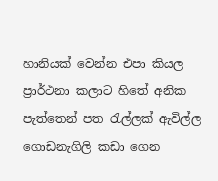හානියක් වෙන්න එපා කියල ප්‍රාර්ථනා කලාට හිතේ අනික පැත්තෙන් පත රැල්ලක් ඇවිල්ල ගොඩනැගිලි කඩා ගෙන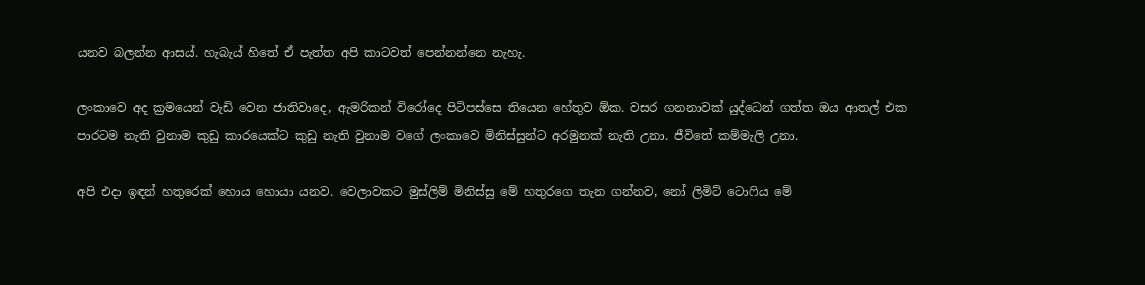යනව බලන්න ආසය්. හැබැය් හිතේ ඒ පැත්ත අපි කාටවත් පෙන්නන්නෙ නැහැ.

ලංකාවෙ අද ක්‍රමයෙන් වැඩි වෙන ජාතිවාදෙ, ඇමරිකන් විරෝදෙ පිටිපස්සෙ තියෙන හේතුව ඕක. වසර ගනනාවක් යුද්ධෙන් ගත්ත ඔය ආතල් එක පාරටම නැති වුනාම කුඩු කාරයෙක්ට කුඩු නැති වුනාම වගේ ලංකාවෙ මිනිස්සුන්ට අරමුනක් නැති උනා. ජීවිතේ කම්මැලි උනා.

අපි එදා ඉඳන් හතුරෙක් හොය හොයා යනව. වෙලාවකට මුස්ලිම් මිනිස්සු මේ හතුරගෙ තැන ගන්නව, නෝ ලිමිට් ටොෆිය මේ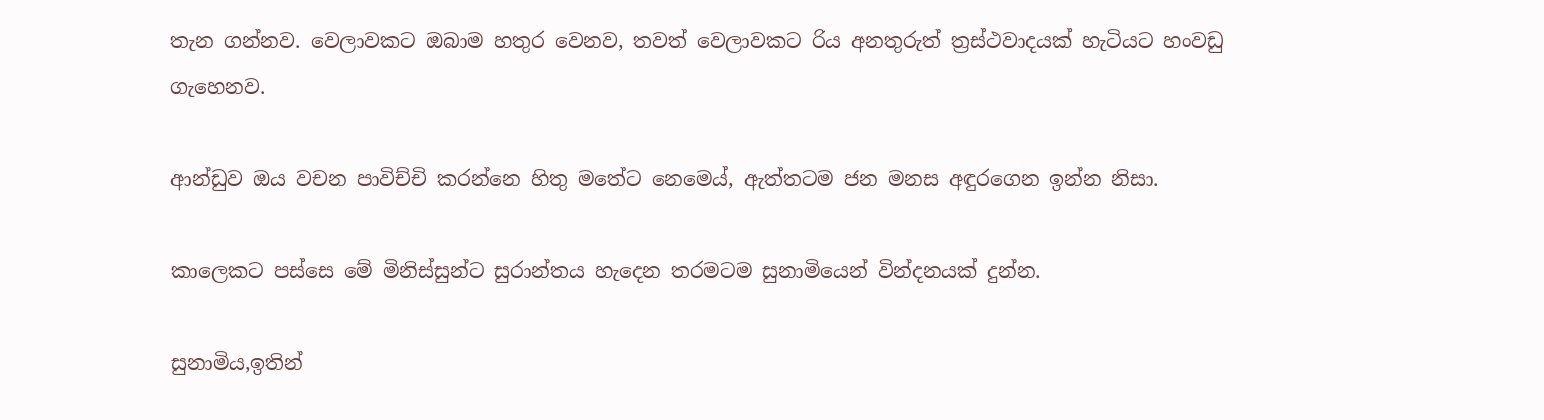තැන ගන්නව. වෙලාවකට ඔබාම හතුර වෙනව, තවත් වෙලාවකට රිය අනතුරුත් ත්‍රස්ථවාදයක් හැටියට හංවඩු ගැහෙනව.

ආන්ඩුව ඔය වචන පාවිච්චි කරන්නෙ හිතු මතේට නෙමෙය්, ඇත්තටම ජන මනස අඳුරගෙන ඉන්න නිසා.

කාලෙකට පස්සෙ මේ මිනිස්සුන්ට සුරාන්තය හැදෙන තරමටම සුනාමියෙන් වින්දනයක් දුන්න.

සුනාමිය,ඉතින්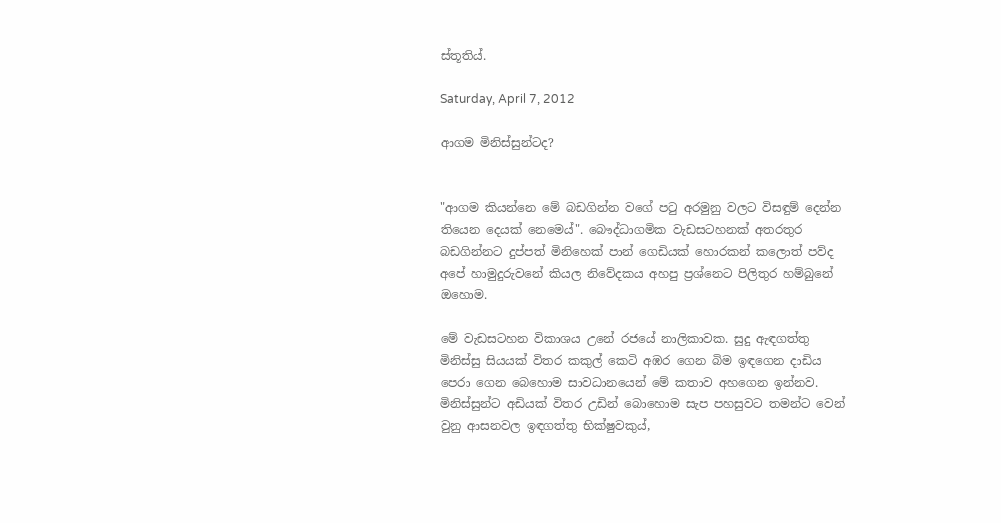ස්තූතිය්.

Saturday, April 7, 2012

ආගම මිනිස්සුන්ටද?


"ආගම කියන්නෙ මේ බඩගින්න වගේ පටු අරමුනු වලට විසඳුම් දෙන්න තියෙන දෙයක් නෙමෙය්". බෞද්ධාගමික වැඩසටහනක් අතරතුර බඩගින්නට දුප්පත් මිනිහෙක් පාන් ගෙඩියක් හොරකන් කලොත් පව්ද අපේ හාමුදුරුවනේ කියල නිවේදකය අහපු ප්‍රශ්නෙට පිලිතුර හම්බුනේ ඔහොම.

මේ වැඩසටහන විකාශය උනේ රජයේ නාලිකාවක. සුදු ඇඳගත්තු මිනිස්සු සියයක් විතර කකුල් කෙටි අඹර ගෙන බිම ඉඳගෙන දා‍ඩිය පෙරා ගෙන බෙහොම සාවධානයෙන් මේ කතාව අහගෙන ඉන්නව. මිනිස්සුන්ට අඩියක් විතර උඩින් බොහොම සැප පහසුවට තමන්ට වෙන් වුනු ආසනවල ඉඳගත්තු භික්ෂුවකුය්,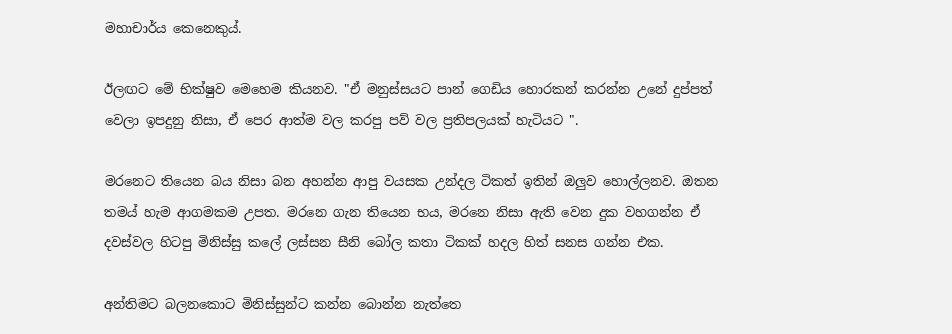මහාචාර්ය කෙනෙකුය්.

ඊලඟට මේ භික්ෂුව මෙහෙම කියනව. "ඒ මනුස්සයට පාන් ගෙඩිය හොරකන් කරන්න උනේ දුප්පත් වෙලා ඉපදුනු නිසා, ඒ පෙර ආත්ම වල කරපු පව් වල ප්‍රතිපලයක් හැටියට ".

මරනෙට තියෙන බය නිසා බන අහන්න ආපු වයසක උන්දල ටිකත් ඉතින් ඔලුව හොල්ලනව. ඔතන තමය් හැම ආගමකම උපත. මරනෙ ගැන තියෙන භය, මර‍නෙ නිසා ඇති වෙන දුක වහගන්න ඒ දවස්වල හිටපු මිනිස්සු කලේ ලස්සන සීනි බෝල කතා ටිකක් හදල හිත් සනස ගන්න එක.

අන්තිමට බලනකොට මිනිස්සුන්ට කන්න බොන්න නැත්තෙ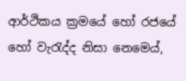ආර්ථික‍ය ක්‍රමයේ හෝ රජයේ හෝ වැරැද්ද නිසා නෙමෙය්,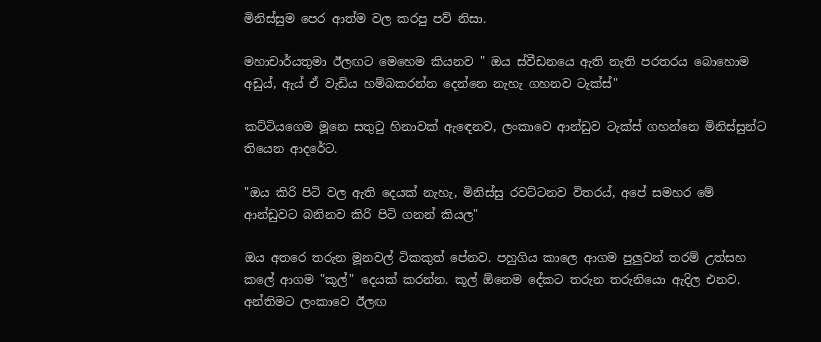මිනිස්සුම පෙර ආත්ම වල කරපු පව් නිසා.

මහාචාර්යතුමා ඊලඟට මෙහෙම කියනව " ඔය ස්වීඩනයෙ ඇති නැති පරතරය බොහොම අඩුය්, ඇය් ඒ වැඩිය හම්බකරන්න දෙන්නෙ නැහැ ගහනව ටැක්ස්"

කට්ටියගෙම මූනෙ සතුටු හිනාවක් ඇඳෙනව, ලංකාවෙ ආන්ඩුව ටැක්ස් ගහන්නෙ මිනිස්සුන්ට තියෙන ආදරේට.

"ඔය කිරි පිටි වල ඇති දෙයක් නැහැ, මිනිස්සු රවට්ටනව විතරය්, අපේ සමහර මේ ආන්ඩුවට බනිනව කිරි පිටි ගනන් කියල"

ඔය අතරෙ තරුන මූනවල් ටිකකුත් පේනව. පහුගිය කාලෙ ආගම පුලුවන් තරම් උත්සහ කලේ ආගම "කූල්" දෙයක් කරන්න. කූල් ඕනෙම දේකට තරුන තරුනියො ඇදිල එනව. අන්තිමට ලංකාවෙ ‍ඊලඟ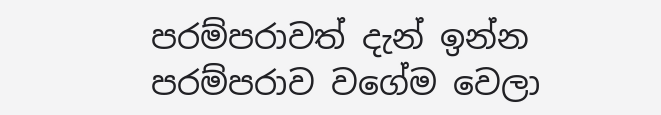පරම්පරාවත් දැන් ඉන්න පරම්පරාව වගේම වෙලා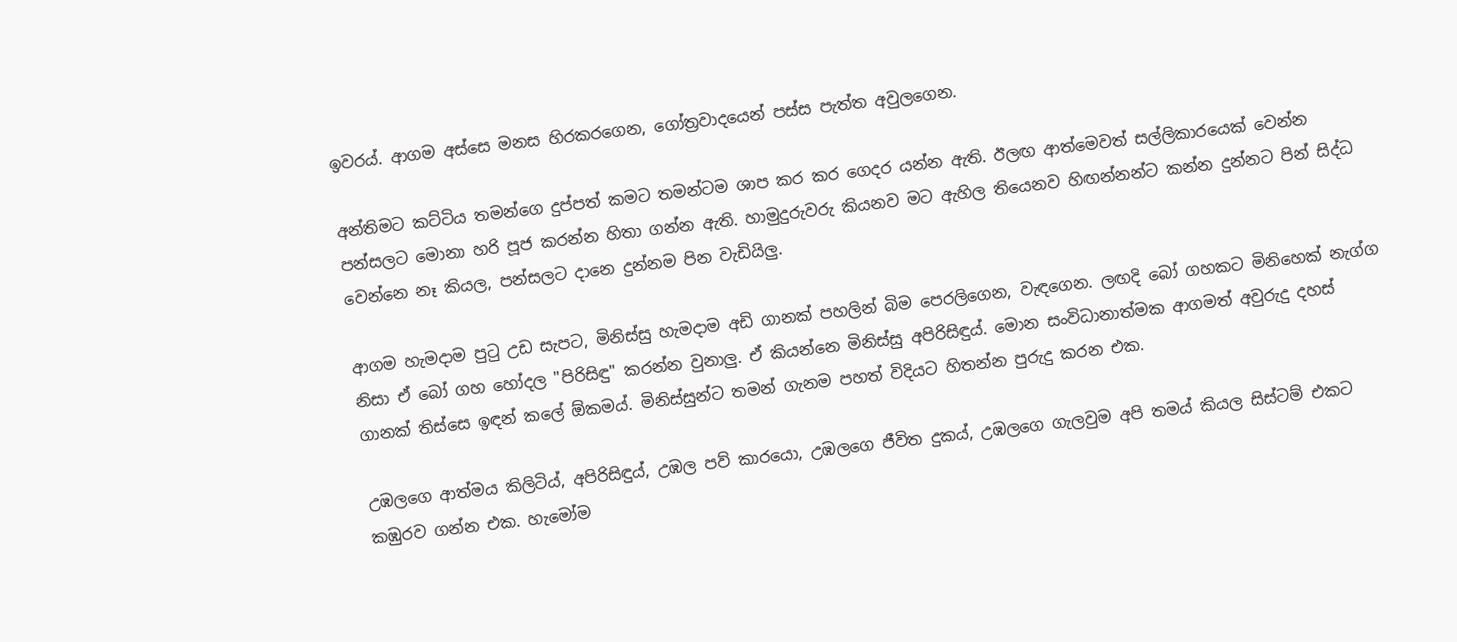ඉවරය්. ආගම අස්සෙ මනස හිරකරගෙන, ගෝත්‍රවාදයෙන් පස්ස පැත්ත අවුලගෙන.

අන්තිමට කට්ටිය තමන්ගෙ දුප්පත් කමට තමන්ටම ශාප කර කර ගෙදර යන්න ඇති. ඊලඟ ආත්මෙවත් සල්ලිකාරයෙක් වෙන්න පන්සලට මොනා හරි පූජ කරන්න හිතා ගන්න ඇති. හාමුදුරුවරු කියනව මට ඇහිල තියෙනව හිඟන්නන්ට කන්න දුන්නට පින් සිද්ධ වෙන්නෙ නෑ කියල, පන්සලට දානෙ දුන්නම පින වැඩියිලු.

ආගම හැමදාම පුටු උඩ සැපට, මිනිස්සු හැමදාම අඩි ගානක් පහලින් බිම පෙරලිගෙන, වැඳගෙන. ලඟදි බෝ ගහකට මිනිහෙක් නැග්ග නිසා ඒ බෝ ගහ හෝදල "පිරිසිඳු" කරන්න වුනාලු. ඒ කියන්නෙ මිනිස්සු අපිරිසිඳුය්. මොන සංවිධානාත්මක ආගමත් අවුරුදු දහස් ගානක් තිස්සෙ ඉඳන් කලේ ඕකමය්. මිනිස්සුන්ට තමන් ගැනම පහත් විදියට හිතන්න පුරුදු කරන එක.

උඹලගෙ ආත්මය කිලිටිය්, අපිරිසිඳුය්, උඹල පව් කාරයො, උඹලගෙ ජීවිත දුකය්, උඹලගෙ ගැලවුම අපි තමය් කියල සිස්ටම් එකට කඹුරව ගන්න එක. හැමෝම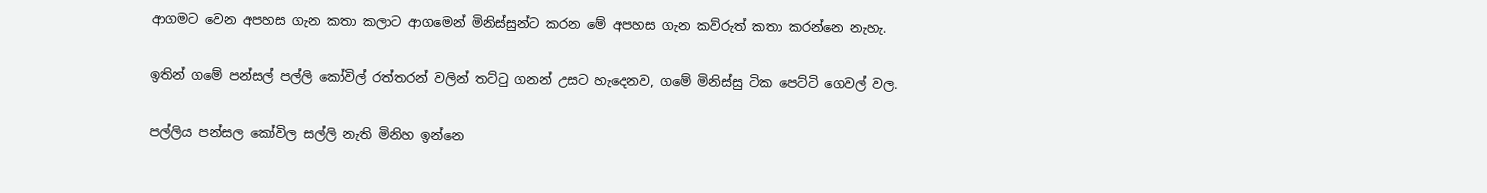ආගමට වෙන අපහස ගැන කතා කලාට ආගමෙන් මිනිස්සුන්ට කරන මේ අපහස ගැන කව්රුත් කතා කරන්නෙ නැහැ.

ඉතින් ගමේ පන්සල් පල්ලි කෝවිල් රත්තරන් වලින් තට්ටු ගනන් උසට හැදෙනව, ගමේ මිනිස්සු ටික පෙට්ටි ගෙවල් වල.

පල්ලිය පන්සල කෝවිල සල්ලි නැති මිනිහ ඉන්නෙ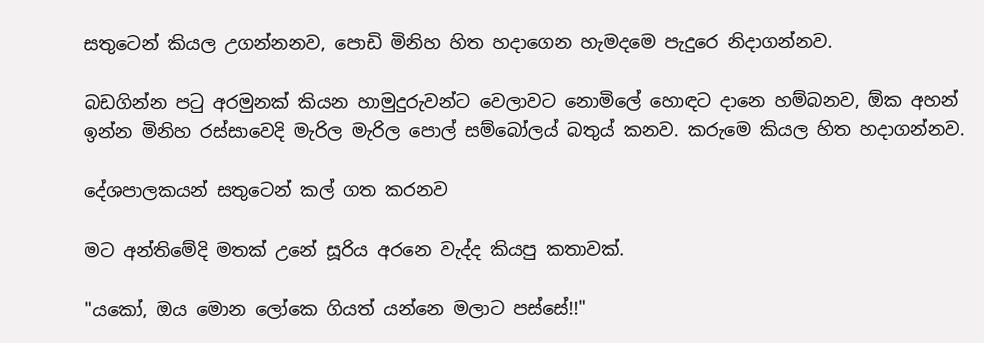සතුටෙන් කියල උගන්නනව, පොඩි මිනිහ හිත හදාගෙන හැමදමෙ පැදුරෙ නිදාගන්නව.

බඩගින්න පටු අරමුනක් කියන හාමුදුරුවන්ට වෙලාවට නොමිලේ හොඳට දානෙ හම්බනව, ඕක අහන් ඉන්න මිනිහ රස්සාවෙදි මැරිල මැරිල පොල් සම්බෝලය් බතුය් කනව. කරුමෙ කියල හිත හදාගන්නව.

දේශපාලකයන් සතුටෙන් කල් ගත කරනව

මට අන්තිමේදි මතක් උනේ සූරිය අරනෙ වැද්ද කියපු කතාවක්.

"යකෝ, ඔය මොන ලෝකෙ ගියත් යන්නෙ මලාට පස්සේ!!"